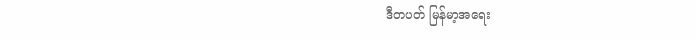ဒီတပတ် မြန်မာ့အရေး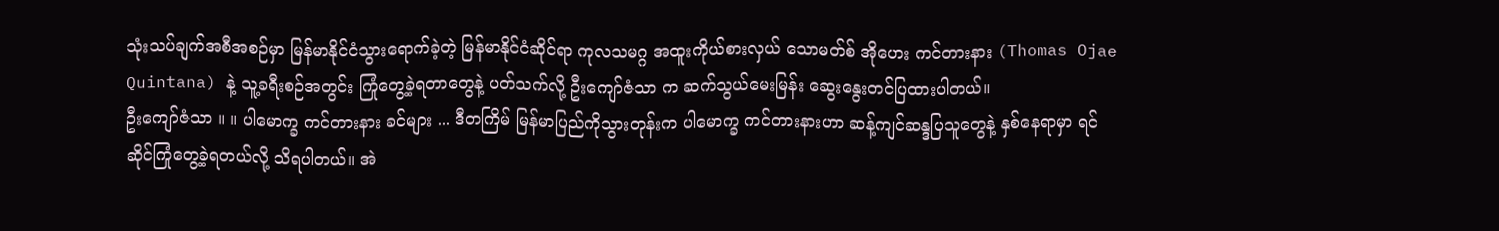သုံးသပ်ချက်အစီအစဉ်မှာ မြန်မာနိုင်ငံသွားရောက်ခဲ့တဲ့ မြန်မာနိုင်ငံဆိုင်ရာ ကုလသမဂ္ဂ အထူးကိုယ်စားလှယ် သောမတ်စ် အိုဟေး ကင်တားနား (Thomas Ojae Quintana) နဲ့ သူ့ခရီးစဉ်အတွင်း ကြုံတွေ့ခဲ့ရတာတွေနဲ့ ပတ်သက်လို့ ဦးကျော်ဇံသာ က ဆက်သွယ်မေးမြန်း ဆွေးနွေးတင်ပြထားပါတယ်။
ဦးကျော်ဇံသာ ။ ။ ပါမောက္ခ ကင်တားနား ခင်များ ... ဒီတကြိမ် မြန်မာပြည်ကိုသွားတုန်းက ပါမောက္ခ ကင်တားနားဟာ ဆန့်ကျင်ဆန္ဒပြသူတွေနဲ့ နှစ်နေရာမှာ ရင်ဆိုင်ကြုံတွေ့ခဲ့ရတယ်လို့ သိရပါတယ်။ အဲ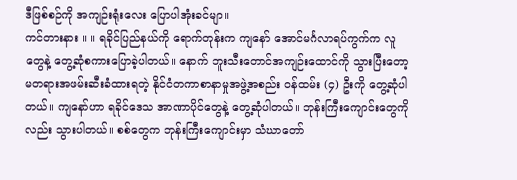ဒီဖြစ်စဉ်ကို အကျဉ်းရုံးလေး ပြောပါအုံးခင်မျာ။
ကင်တားနား ။ ။ ရခိုင်ပြည်နယ်ကို ရောက်တုန်းက ကျနော် အောင်မင်္ဂလာရပ်ကွက်က လူတွေနဲ့ တွေ့ဆုံစကားပြောခဲ့ပါတယ်။ နောက် ဘူးသီးတောင်အကျဉ်းထောင်ကို သွားပြီးတော့ မတရားအဖမ်းဆီးခံထားရတဲ့ နိုင်ငံတကာစာနာမှုအဖွဲ့အစည်း ဝန်ထမ်း (၄) ဦးကို တွေ့ဆုံပါတယ်။ ကျနော်ဟာ ရခိုင်ဒေသ အာဏာပိုင်တွေနဲ့ တွေ့ဆုံပါတယ်။ ဘုန်းကြီးကျောင်းတွေကိုလည်း သွားပါတယ်။ စစ်တွေက ဘုန်းကြီးကျောင်းမှာ သံဃာတော်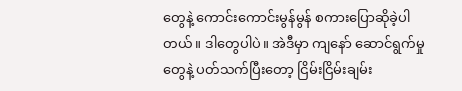တွေနဲ့ ကောင်းကောင်းမွန်မွန် စကားပြောဆိုခဲ့ပါတယ်။ ဒါတွေပါပဲ။ အဲဒီမှာ ကျနော် ဆောင်ရွက်မှုတွေနဲ့ ပတ်သက်ပြီးတော့ ငြိမ်းငြိမ်းချမ်း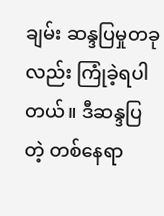ချမ်း ဆန္ဒပြမှုတခုလည်း ကြုံခဲ့ရပါတယ်။ ဒီဆန္ဒပြတဲ့ တစ်နေရာ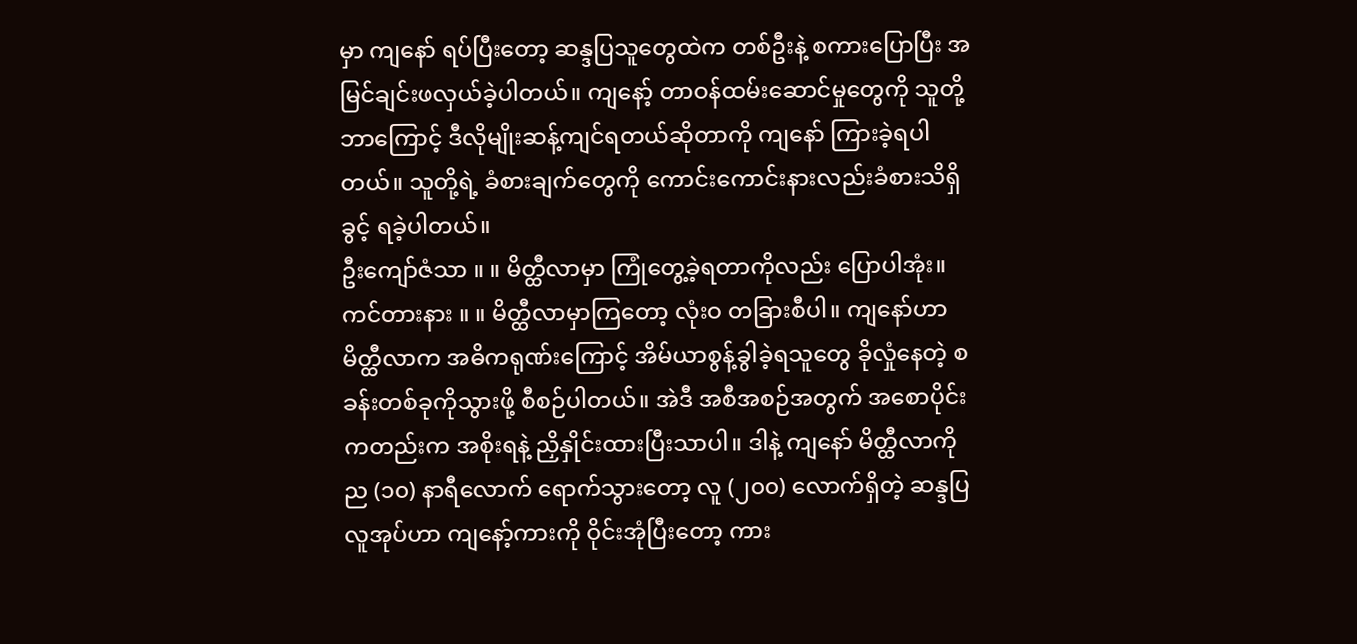မှာ ကျနော် ရပ်ပြီးတော့ ဆန္ဒပြသူတွေထဲက တစ်ဦးနဲ့ စကားပြောပြီး အမြင်ချင်းဖလှယ်ခဲ့ပါတယ်။ ကျနော့် တာဝန်ထမ်းဆောင်မှုတွေကို သူတို့ ဘာကြောင့် ဒီလိုမျိုးဆန့်ကျင်ရတယ်ဆိုတာကို ကျနော် ကြားခဲ့ရပါတယ်။ သူတို့ရဲ့ ခံစားချက်တွေကို ကောင်းကောင်းနားလည်းခံစားသိရှိခွင့် ရခဲ့ပါတယ်။
ဦးကျော်ဇံသာ ။ ။ မိတ္ထီလာမှာ ကြုံတွေ့ခဲ့ရတာကိုလည်း ပြောပါအုံး။
ကင်တားနား ။ ။ မိတ္ထီလာမှာကြတော့ လုံးဝ တခြားစီပါ။ ကျနော်ဟာ မိတ္ထီလာက အဓိကရုဏ်းကြောင့် အိမ်ယာစွန့်ခွါခဲ့ရသူတွေ ခိုလှုံနေတဲ့ စခန်းတစ်ခုကိုသွားဖို့ စီစဉ်ပါတယ်။ အဲဒီ အစီအစဉ်အတွက် အစောပိုင်းကတည်းက အစိုးရနဲ့ ညှိနှိုင်းထားပြီးသာပါ။ ဒါနဲ့ ကျနော် မိတ္ထီလာကို ည (၁၀) နာရီလောက် ရောက်သွားတော့ လူ (၂၀၀) လောက်ရှိတဲ့ ဆန္ဒပြလူအုပ်ဟာ ကျနော့်ကားကို ဝိုင်းအုံပြီးတော့ ကား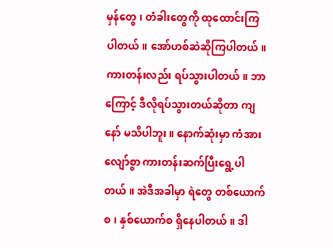မှန်တွေ၊ တံခါးတွေကို ထုထောင်းကြပါတယ်။ အော်ဟစ်ဆဲဆိုကြပါတယ်။ ကားတန်းလည်း ရပ်သွားပါတယ်။ ဘာကြောင့် ဒီလိုရပ်သွားတယ်ဆိုတာ ကျနော် မသိပါဘူး။ နောက်ဆုံးမှာ ကံအားလျော်စွာ ကားတန်းဆက်ပြီးရွေ့ပါတယ်။ အဲဒီအခါမှာ ရဲတွေ တစ်ယောက်စ၊ နှစ်ယောက်စ ရှိနေပါတယ်။ ဒါ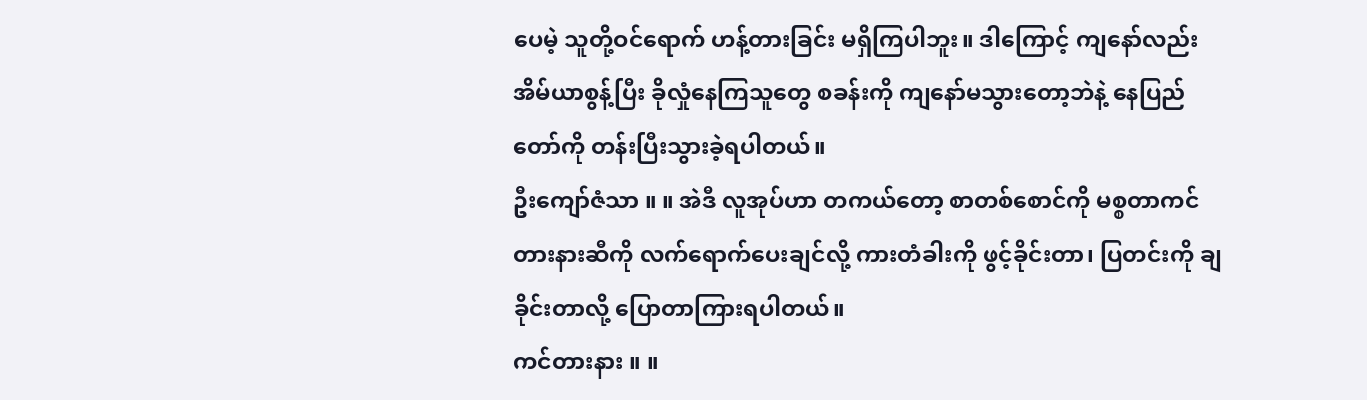ပေမဲ့ သူတို့ဝင်ရောက် ဟန့်တားခြင်း မရှိကြပါဘူး။ ဒါကြောင့် ကျနော်လည်း အိမ်ယာစွန့်ပြီး ခိုလှုံနေကြသူတွေ စခန်းကို ကျနော်မသွားတော့ဘဲနဲ့ နေပြည်တော်ကို တန်းပြီးသွားခဲ့ရပါတယ်။
ဦးကျော်ဇံသာ ။ ။ အဲဒီ လူအုပ်ဟာ တကယ်တော့ စာတစ်စောင်ကို မစ္စတာကင်တားနားဆီကို လက်ရောက်ပေးချင်လို့ ကားတံခါးကို ဖွင့်ခိုင်းတာ၊ ပြတင်းကို ချခိုင်းတာလို့ ပြောတာကြားရပါတယ်။
ကင်တားနား ။ ။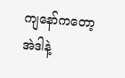ကျနော်ကတော့ အဲဒါနဲ့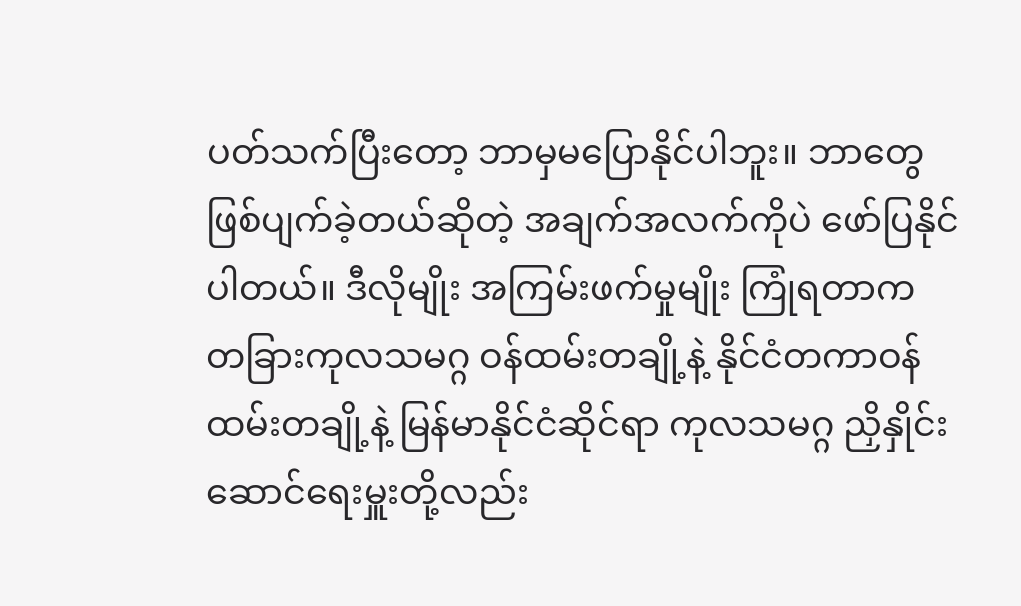ပတ်သက်ပြီးတော့ ဘာမှမပြောနိုင်ပါဘူး။ ဘာတွေဖြစ်ပျက်ခဲ့တယ်ဆိုတဲ့ အချက်အလက်ကိုပဲ ဖော်ပြနိုင်ပါတယ်။ ဒီလိုမျိုး အကြမ်းဖက်မှုမျိုး ကြုံရတာက တခြားကုလသမဂ္ဂ ဝန်ထမ်းတချို့နဲ့ နိုင်ငံတကာဝန်ထမ်းတချို့နဲ့ မြန်မာနိုင်ငံဆိုင်ရာ ကုလသမဂ္ဂ ညှိနှိုင်းဆောင်ရေးမှူးတို့လည်း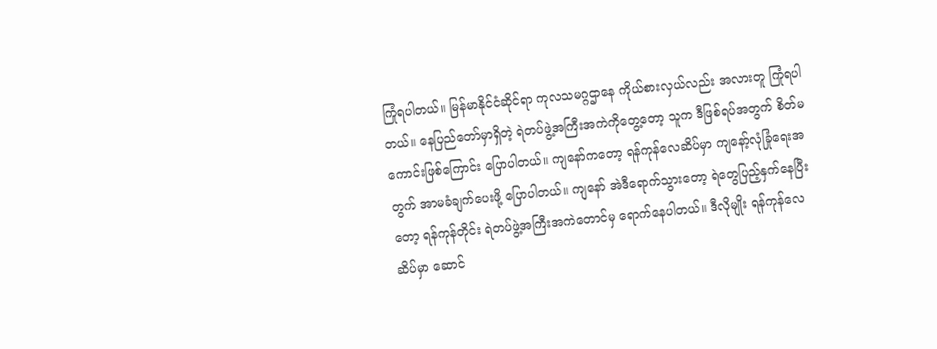ကြုံရပါတယ်။ မြန်မာနိုင်ငံဆိုင်ရာ ကုလသမဂ္ဂဌာနေ ကိုယ်စားလှယ်လည်း အလားတူ ကြုံရပါတယ်။ နေပြည်တော်မှာရှိတဲ့ ရဲတပ်ဖွဲ့အကြီးအကဲကိုတွေ့တော့ သူက ဒီဖြစ်ရပ်အတွက် စိတ်မကောင်းဖြစ်ကြောင်း ပြောပါတယ်။ ကျနော်ကတော့ ရန်ကုန်လေဆိပ်မှာ ကျနော့်လုံခြုံရေးအတွက် အာမခံချက်ပေးဖို့ ပြောပါတယ်။ ကျနော် အဲဒီရောက်သွားတော့ ရဲတွေပြည့်နှက်နေပြီးတော့ ရန်ကုန်တိုင်း ရဲတပ်ဖွဲ့အကြီးအကဲတောင်မှ ရောက်နေပါတယ်။ ဒီလိုမျိုး ရန်ကုန်လေဆိပ်မှာ ဆောင်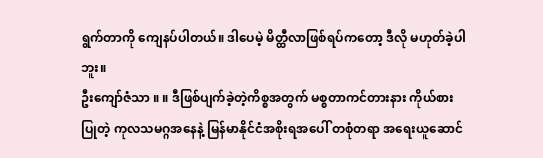ရွက်တာကို ကျေနပ်ပါတယ်။ ဒါပေမဲ့ မိတ္ထီလာဖြစ်ရပ်ကတော့ ဒီလို မဟုတ်ခဲ့ပါဘူး။
ဦးကျော်ဇံသာ ။ ။ ဒီဖြစ်ပျက်ခဲ့တဲ့ကိစ္စအတွက် မစ္စတာကင်တားနား ကိုယ်စားပြုတဲ့ ကုလသမဂ္ဂအနေနဲ့ မြန်မာနိုင်ငံအစိုးရအပေါ် တစုံတရာ အရေးယူဆောင်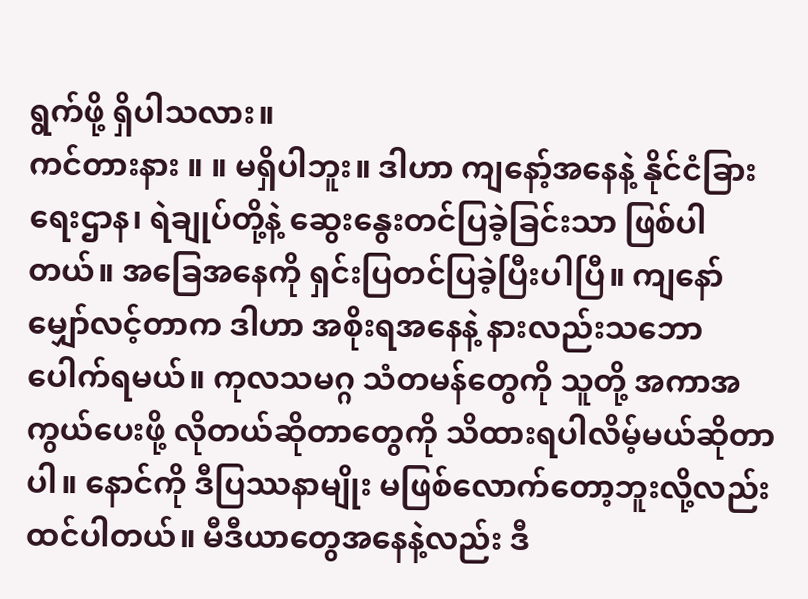ရွက်ဖို့ ရှိပါသလား။
ကင်တားနား ။ ။ မရှိပါဘူး။ ဒါဟာ ကျနော့်အနေနဲ့ နိုင်ငံခြားရေးဌာန၊ ရဲချုပ်တို့နဲ့ ဆွေးနွေးတင်ပြခဲ့ခြင်းသာ ဖြစ်ပါတယ်။ အခြေအနေကို ရှင်းပြတင်ပြခဲ့ပြီးပါပြီ။ ကျနော် မျှော်လင့်တာက ဒါဟာ အစိုးရအနေနဲ့ နားလည်းသဘောပေါက်ရမယ်။ ကုလသမဂ္ဂ သံတမန်တွေကို သူတို့ အကာအကွယ်ပေးဖို့ လိုတယ်ဆိုတာတွေကို သိထားရပါလိမ့်မယ်ဆိုတာပါ။ နောင်ကို ဒီပြဿနာမျိုး မဖြစ်လောက်တော့ဘူးလို့လည်း ထင်ပါတယ်။ မီဒီယာတွေအနေနဲ့လည်း ဒီ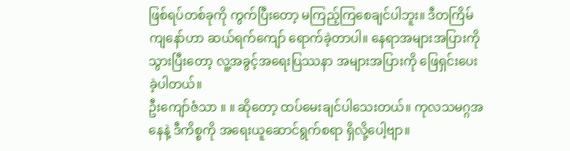ဖြစ်ရပ်တစ်ခုကို ကွက်ပြီးတော့ မကြည့်ကြစေချင်ပါဘူး။ ဒီတကြိမ် ကျနော်ဟာ ဆယ်ရက်ကျော် ရောက်ခဲ့တာပါ။ နေရာအများအပြားကို သွားပြီးတော့ လူ့အခွင့်အရေးပြဿနာ အများအပြားကို ဖြေရှင်းပေးခဲ့ပါတယ်။
ဦးကျော်ဇံသာ ။ ။ ဆိုတော့ ထပ်မေးချင်ပါသေးတယ်။ ကုလသမဂ္ဂအနေနဲ့ ဒီကိစ္စကို အရေးယူဆောင်ရွက်စရာ ရှိလို့ပေါ့ဗျာ။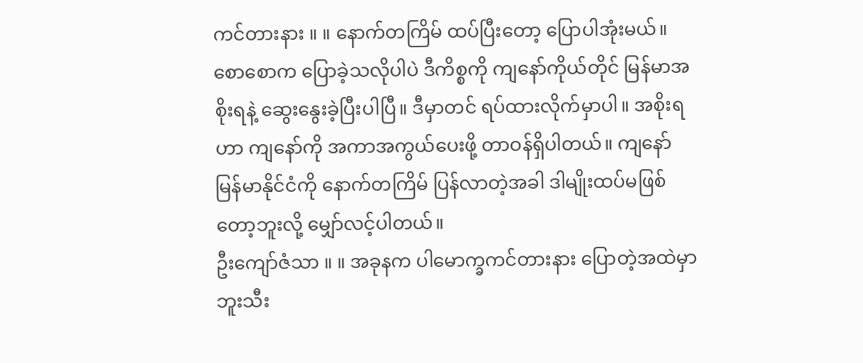ကင်တားနား ။ ။ နောက်တကြိမ် ထပ်ပြီးတော့ ပြောပါအုံးမယ်။ စောစောက ပြောခဲ့သလိုပါပဲ ဒီကိစ္စကို ကျနော်ကိုယ်တိုင် မြန်မာအစိုးရနဲ့ ဆွေးနွေးခဲ့ပြီးပါပြီ။ ဒီမှာတင် ရပ်ထားလိုက်မှာပါ။ အစိုးရဟာ ကျနော်ကို အကာအကွယ်ပေးဖို့ တာဝန်ရှိပါတယ်။ ကျနော် မြန်မာနိုင်ငံကို နောက်တကြိမ် ပြန်လာတဲ့အခါ ဒါမျိုးထပ်မဖြစ်တော့ဘူးလို့ မျှော်လင့်ပါတယ်။
ဦးကျော်ဇံသာ ။ ။ အခုနက ပါမောက္ခကင်တားနား ပြောတဲ့အထဲမှာ ဘူးသီး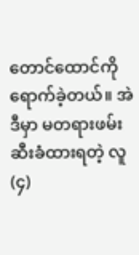တောင်ထောင်ကို ရောက်ခဲ့တယ်။ အဲဒီမှာ မတရားဖမ်းဆီးခံထားရတဲ့ လူ (၄)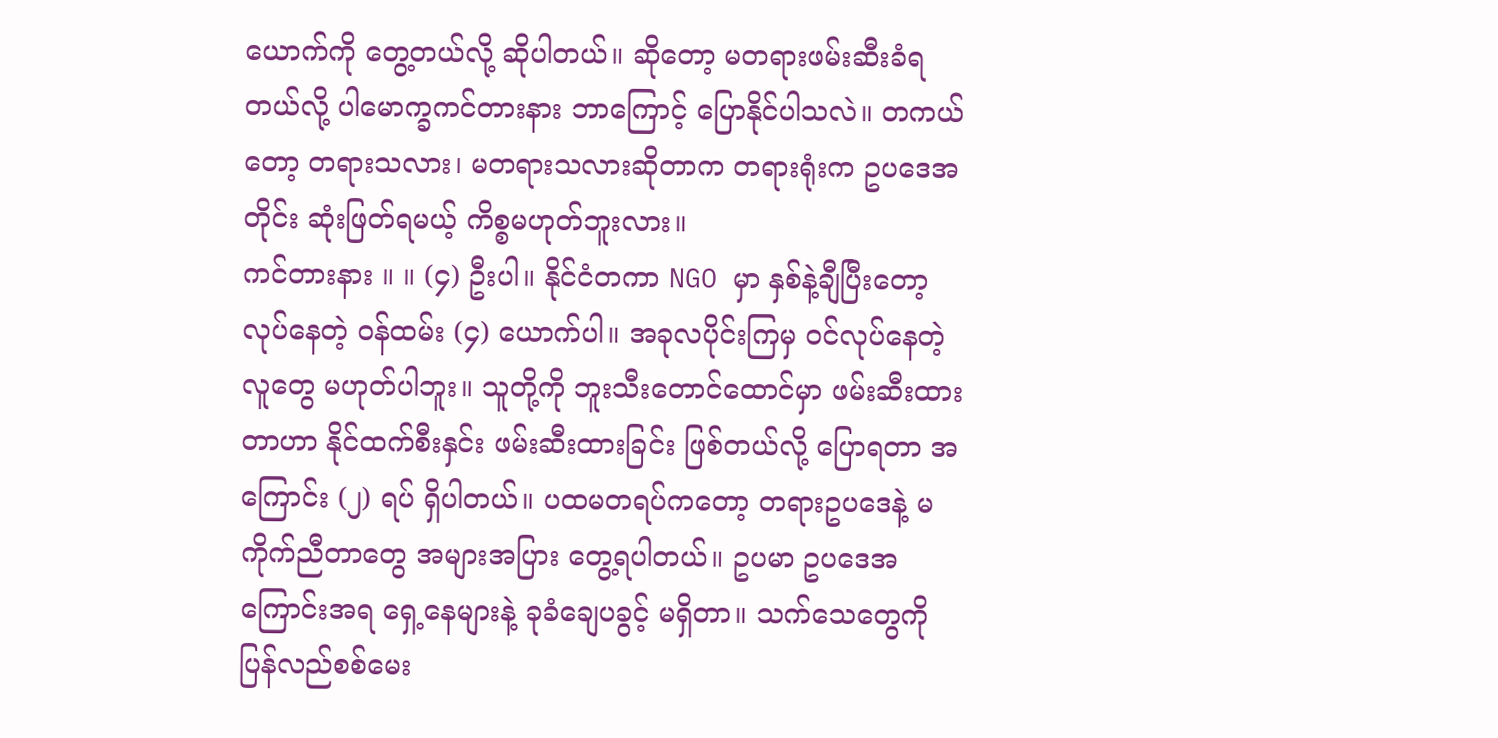ယောက်ကို တွေ့တယ်လို့ ဆိုပါတယ်။ ဆိုတော့ မတရားဖမ်းဆီးခံရတယ်လို့ ပါမောက္ခကင်တားနား ဘာကြောင့် ပြောနိုင်ပါသလဲ။ တကယ်တော့ တရားသလား၊ မတရားသလားဆိုတာက တရားရုံးက ဥပဒေအတိုင်း ဆုံးဖြတ်ရမယ့် ကိစ္စမဟုတ်ဘူးလား။
ကင်တားနား ။ ။ (၄) ဦးပါ။ နိုင်ငံတကာ NGO မှာ နှစ်နဲ့ချီပြီးတော့ လုပ်နေတဲ့ ဝန်ထမ်း (၄) ယောက်ပါ။ အခုလပိုင်းကြမှ ဝင်လုပ်နေတဲ့ လူတွေ မဟုတ်ပါဘူး။ သူတို့ကို ဘူးသီးတောင်ထောင်မှာ ဖမ်းဆီးထားတာဟာ နိုင်ထက်စီးနှင်း ဖမ်းဆီးထားခြင်း ဖြစ်တယ်လို့ ပြောရတာ အကြောင်း (၂) ရပ် ရှိပါတယ်။ ပထမတရပ်ကတော့ တရားဥပဒေနဲ့ မကိုက်ညီတာတွေ အများအပြား တွေ့ရပါတယ်။ ဥပမာ ဥပဒေအကြောင်းအရ ရှေ့နေများနဲ့ ခုခံချေပခွင့် မရှိတာ။ သက်သေတွေကို ပြန်လည်စစ်မေး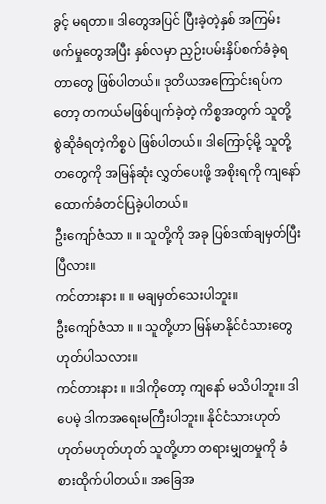ခွင့် မရတာ။ ဒါတွေအပြင် ပြီးခဲ့တဲ့နှစ် အကြမ်းဖက်မှုတွေအပြီး နှစ်လမှာ ညှဉ်းပမ်းနှိပ်စက်ခံခဲ့ရတာတွေ ဖြစ်ပါတယ်။ ဒုတိယအကြောင်းရပ်ကတော့ တကယ်မဖြစ်ပျက်ခဲ့တဲ့ ကိစ္စအတွက် သူတို့ စွဲဆိုခံရတဲ့ကိစ္စပဲ ဖြစ်ပါတယ်။ ဒါကြောင့်မို့ သူတို့တတွေကို အမြန်ဆုံး လွှတ်ပေးဖို့ အစိုးရကို ကျနော် ထောက်ခံတင်ပြခဲ့ပါတယ်။
ဦးကျော်ဇံသာ ။ ။ သူတို့ကို အခု ပြစ်ဒဏ်ချမှတ်ပြီးပြီလား။
ကင်တားနား ။ ။ မချမှတ်သေးပါဘူး။
ဦးကျော်ဇံသာ ။ ။ သူတို့ဟာ မြန်မာနိုင်ငံသားတွေ ဟုတ်ပါသလား။
ကင်တားနား ။ ။ဒါကိုတော့ ကျနော် မသိပါဘူး။ ဒါပေမဲ့ ဒါကအရေးမကြီးပါဘူး။ နိုင်ငံသားဟုတ်ဟုတ်မဟုတ်ဟုတ် သူတို့ဟာ တရားမျှတမှုကို ခံစားထိုက်ပါတယ်။ အခြေအ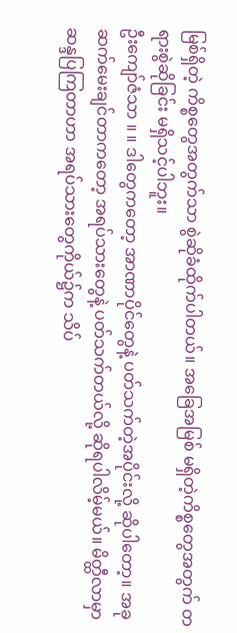မြစ်ရှိတဲ့ ကိစ္စတွေအတွက်သာ စွဲဆိုခံထိုက်ပါတယ်။ အခြေအမြစ် မရှိတဲ့ကိစ္စတွေအတွက် တရားစွဲဆိုခြင်း မရှိသင့်ပါဘူး။
ဦးကျော်ဇံသာ ။ ။ ဒါတွေကတော့ အာဏာပိုင်တွေနဲ့ ပတ်သက်တဲ့အပိုင်းလို့ ဆိုပါတော့။ အခုဆက်မေးချင်တာကတော့ အရပ်သားတွေနဲ့ ပတ်သက်တယ်လို့ ဆိုရပါလိမ့်မယ်။ မိတ္ထီလာမှာ ဆန္ဒပြကြတာဟာ အရပ်သားတွေကိုယ်၌က သိပ်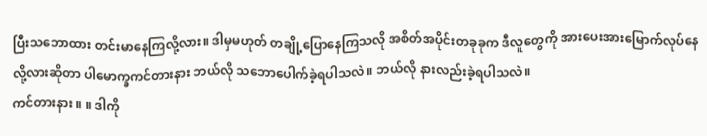ပြီးသဘောထား တင်းမာနေကြလို့လား။ ဒါမှမဟုတ် တချို့ပြောနေကြသလို အစိတ်အပိုင်းတခုခုက ဒီလူတွေကို အားပေးအားမြောက်လုပ်နေလို့လားဆိုတာ ပါမောက္ခကင်တားနား ဘယ်လို သဘောပေါက်ခဲ့ရပါသလဲ။ ဘယ်လို နားလည်းခဲ့ရပါသလဲ။
ကင်တားနား ။ ။ ဒါကို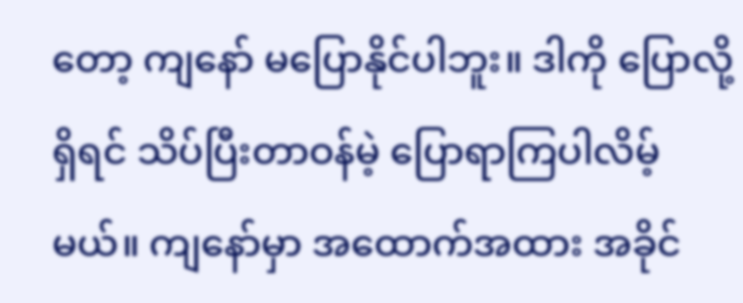တော့ ကျနော် မပြောနိုင်ပါဘူး။ ဒါကို ပြောလို့ရှိရင် သိပ်ပြီးတာဝန်မဲ့ ပြောရာကြပါလိမ့်မယ်။ ကျနော်မှာ အထောက်အထား အခိုင်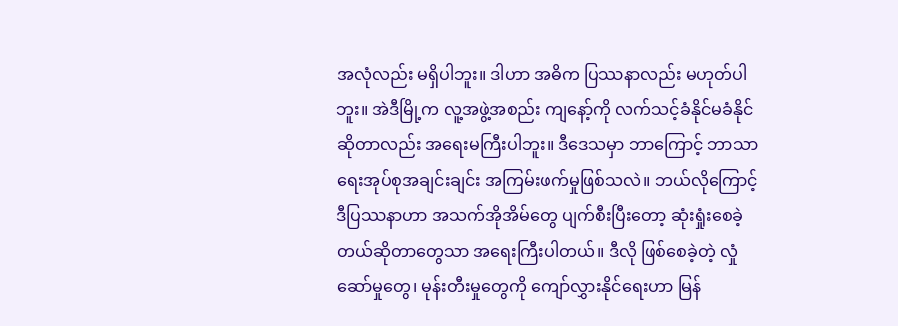အလုံလည်း မရှိပါဘူး။ ဒါဟာ အဓိက ပြဿနာလည်း မဟုတ်ပါဘူး။ အဲဒီမြို့က လူ့အဖွဲ့အစည်း ကျနော့်ကို လက်သင့်ခံနိုင်မခံနိုင်ဆိုတာလည်း အရေးမကြီးပါဘူး။ ဒီဒေသမှာ ဘာကြောင့် ဘာသာရေးအုပ်စုအချင်းချင်း အကြမ်းဖက်မှုဖြစ်သလဲ။ ဘယ်လိုကြောင့် ဒီပြဿနာဟာ အသက်အိုအိမ်တွေ ပျက်စီးပြီးတော့ ဆုံးရှုံးစေခဲ့တယ်ဆိုတာတွေသာ အရေးကြီးပါတယ်။ ဒီလို ဖြစ်စေခဲ့တဲ့ လှုံဆော်မှုတွေ၊ မုန်းတီးမှုတွေကို ကျော်လွှားနိုင်ရေးဟာ မြန်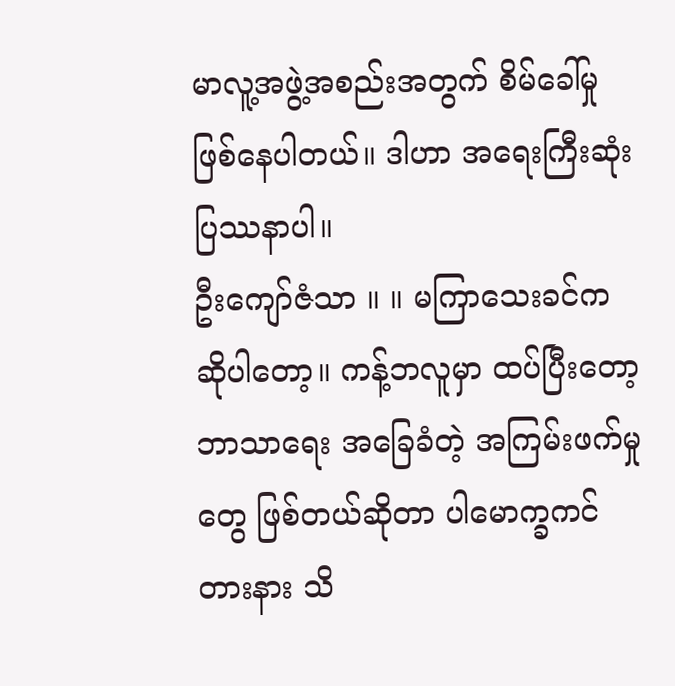မာလူ့အဖွဲ့အစည်းအတွက် စိမ်ခေါ်မှု ဖြစ်နေပါတယ်။ ဒါဟာ အရေးကြီးဆုံး ပြဿနာပါ။
ဦးကျော်ဇံသာ ။ ။ မကြာသေးခင်က ဆိုပါတော့။ ကန့်ဘလူမှာ ထပ်ပြီးတော့ ဘာသာရေး အခြေခံတဲ့ အကြမ်းဖက်မှုတွေ ဖြစ်တယ်ဆိုတာ ပါမောက္ခကင်တားနား သိ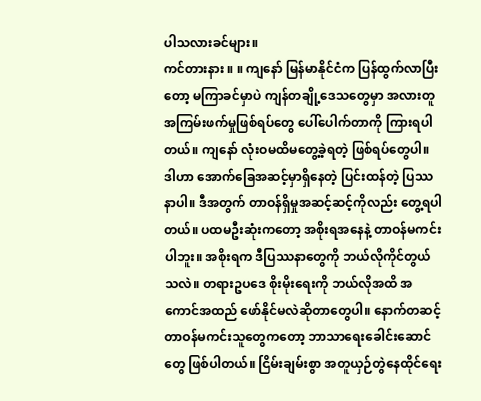ပါသလားခင်များ။
ကင်တားနား ။ ။ ကျနော် မြန်မာနိုင်ငံက ပြန်ထွက်လာပြီးတော့ မကြာခင်မှာပဲ ကျန်တချို့ဒေသတွေမှာ အလားတူ အကြမ်းဖက်မှုဖြစ်ရပ်တွေ ပေါ်ပေါက်တာကို ကြားရပါတယ်။ ကျနော် လုံးဝမထိမတွေ့ခဲ့ရတဲ့ ဖြစ်ရပ်တွေပါ။ ဒါဟာ အောက်ခြေအဆင့်မှာရှိနေတဲ့ ပြင်းထန်တဲ့ ပြဿနာပါ။ ဒီအတွက် တာဝန်ရှိမှုအဆင့်ဆင့်ကိုလည်း တွေ့ရပါတယ်။ ပထမဦးဆုံးကတော့ အစိုးရအနေနဲ့ တာဝန်မကင်းပါဘူး။ အစိုးရက ဒီပြဿနာတွေကို ဘယ်လိုကိုင်တွယ်သလဲ။ တရားဥပဒေ စိုးမိုးရေးကို ဘယ်လိုအထိ အကောင်အထည် ဖော်နိုင်မလဲဆိုတာတွေပါ။ နောက်တဆင့် တာဝန်မကင်းသူတွေကတော့ ဘာသာရေးခေါင်းဆောင်တွေ ဖြစ်ပါတယ်။ ငြိမ်းချမ်းစွာ အတူယှဉ်တွဲနေထိုင်ရေး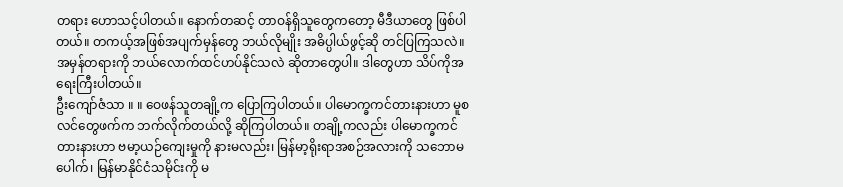တရား ဟောသင့်ပါတယ်။ နောက်တဆင့် တာဝန်ရှိသူတွေကတော့ မီဒီယာတွေ ဖြစ်ပါတယ်။ တကယ့်အဖြစ်အပျက်မှန်တွေ ဘယ်လိုမျိုး အဓိပ္ပါယ်ဖွင့်ဆို တင်ပြကြသလဲ။ အမှန်တရားကို ဘယ်လောက်ထင်ဟပ်နိုင်သလဲ ဆိုတာတွေပါ။ ဒါတွေဟာ သိပ်ကိုအရေးကြီးပါတယ်။
ဦးကျော်ဇံသာ ။ ။ ဝေဖန်သူတချို့က ပြောကြပါတယ်။ ပါမောက္ခကင်တားနားဟာ မူစလင်တွေဖက်က ဘက်လိုက်တယ်လို့ ဆိုကြပါတယ်။ တချို့ကလည်း ပါမောက္ခကင်တားနားဟာ ဗမာ့ယဉ်ကျေးမှုကို နားမလည်း၊ မြန်မာ့ရိုးရာအစဉ်အလားကို သဘောမပေါက်၊ မြန်မာနိုင်ငံသမိုင်းကို မ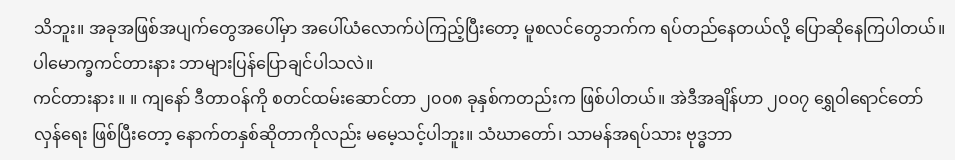သိဘူး။ အခုအဖြစ်အပျက်တွေအပေါ်မှာ အပေါ်ယံလောက်ပဲကြည့်ပြီးတော့ မူစလင်တွေဘက်က ရပ်တည်နေတယ်လို့ ပြောဆိုနေကြပါတယ်။ ပါမောက္ခကင်တားနား ဘာများပြန်ပြောချင်ပါသလဲ။
ကင်တားနား ။ ။ ကျနော် ဒီတာဝန်ကို စတင်ထမ်းဆောင်တာ ၂၀၀၈ ခုနှစ်ကတည်းက ဖြစ်ပါတယ်။ အဲဒီအချိန်ဟာ ၂၀၀၇ ရွှေဝါရောင်တော်လှန်ရေး ဖြစ်ပြီးတော့ နောက်တနှစ်ဆိုတာကိုလည်း မမေ့သင့်ပါဘူး။ သံဃာတော်၊ သာမန်အရပ်သား ဗုဒ္ဓဘာ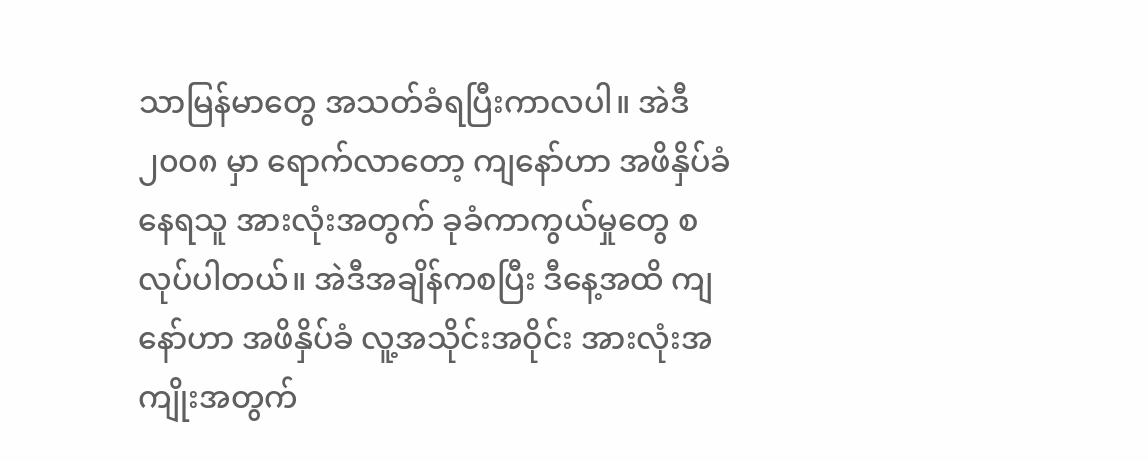သာမြန်မာတွေ အသတ်ခံရပြီးကာလပါ။ အဲဒီ ၂၀၀၈ မှာ ရောက်လာတော့ ကျနော်ဟာ အဖိနှိပ်ခံနေရသူ အားလုံးအတွက် ခုခံကာကွယ်မှုတွေ စလုပ်ပါတယ်။ အဲဒီအချိန်ကစပြီး ဒီနေ့အထိ ကျနော်ဟာ အဖိနှိပ်ခံ လူ့အသိုင်းအဝိုင်း အားလုံးအကျိုးအတွက်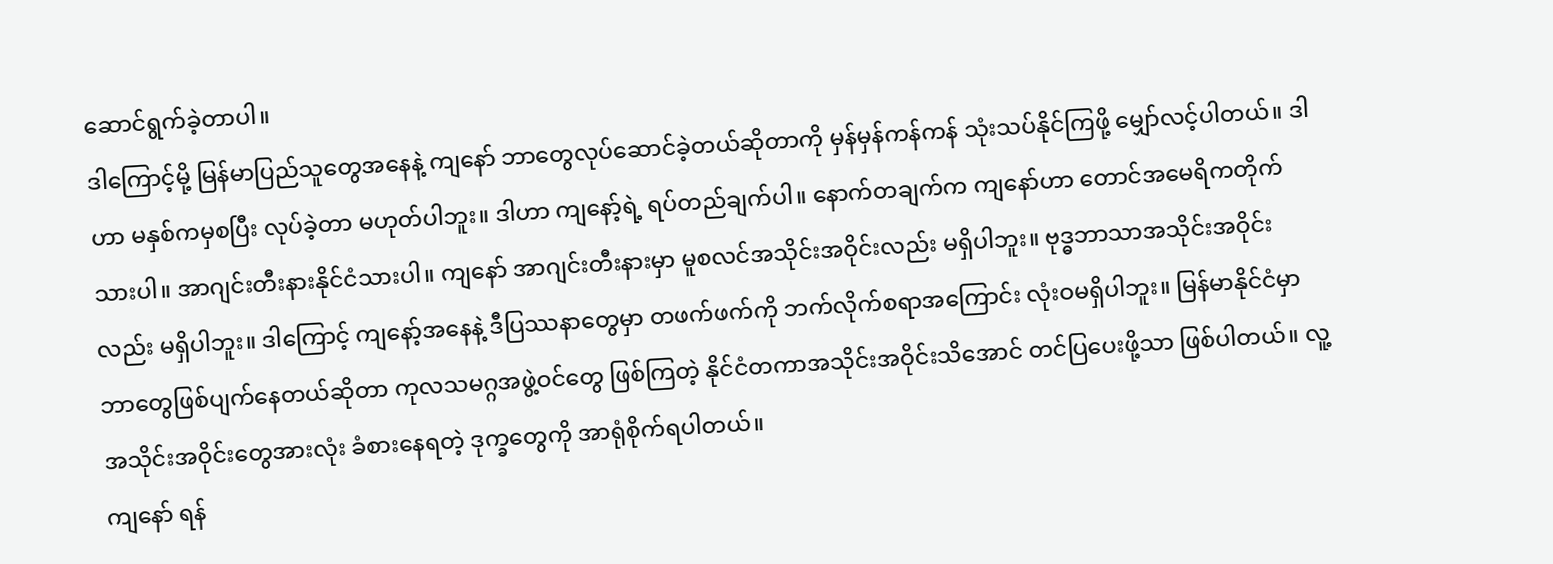ဆောင်ရွက်ခဲ့တာပါ။
ဒါကြောင့်မို့ မြန်မာပြည်သူတွေအနေနဲ့ ကျနော် ဘာတွေလုပ်ဆောင်ခဲ့တယ်ဆိုတာကို မှန်မှန်ကန်ကန် သုံးသပ်နိုင်ကြဖို့ မျှော်လင့်ပါတယ်။ ဒါဟာ မနှစ်ကမှစပြီး လုပ်ခဲ့တာ မဟုတ်ပါဘူး။ ဒါဟာ ကျနော့်ရဲ့ ရပ်တည်ချက်ပါ။ နောက်တချက်က ကျနော်ဟာ တောင်အမေရိကတိုက်သားပါ။ အာဂျင်းတီးနားနိုင်ငံသားပါ။ ကျနော် အာဂျင်းတီးနားမှာ မူစလင်အသိုင်းအဝိုင်းလည်း မရှိပါဘူး။ ဗုဒ္ဓဘာသာအသိုင်းအဝိုင်းလည်း မရှိပါဘူး။ ဒါကြောင့် ကျနော့်အနေနဲ့ ဒီပြဿနာတွေမှာ တဖက်ဖက်ကို ဘက်လိုက်စရာအကြောင်း လုံးဝမရှိပါဘူး။ မြန်မာနိုင်ငံမှာ ဘာတွေဖြစ်ပျက်နေတယ်ဆိုတာ ကုလသမဂ္ဂအဖွဲ့ဝင်တွေ ဖြစ်ကြတဲ့ နိုင်ငံတကာအသိုင်းအဝိုင်းသိအောင် တင်ပြပေးဖို့သာ ဖြစ်ပါတယ်။ လူ့အသိုင်းအဝိုင်းတွေအားလုံး ခံစားနေရတဲ့ ဒုက္ခတွေကို အာရုံစိုက်ရပါတယ်။
ကျနော် ရန်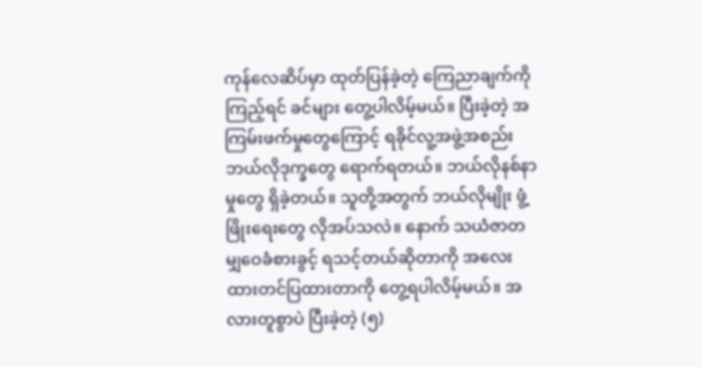ကုန်လေဆိပ်မှာ ထုတ်ပြန်ခဲ့တဲ့ ကြေညာချက်ကိုကြည့်ရင် ခင်များ တွေ့ပါလိမ့်မယ်။ ပြီးခဲ့တဲ့ အကြမ်းဖက်မှုတွေကြောင့် ရခိုင်လူ့အဖွဲ့အစည်း ဘယ်လိုဒုက္ခတွေ ရောက်ရတယ်။ ဘယ်လိုနစ်နာမှုတွေ ရှိခဲ့တယ်။ သူတို့အတွက် ဘယ်လိုမျိုး ဖွံ့ဖြိုးရေးတွေ လိုအပ်သလဲ။ နောက် သယံဇာတ မျှဝေခံစားခွင့် ရသင့်တယ်ဆိုတာကို အလေးထားတင်ပြထားတာကို တွေ့ရပါလိမ့်မယ်။ အလားတူစွာပဲ ပြီးခဲ့တဲ့ (၅)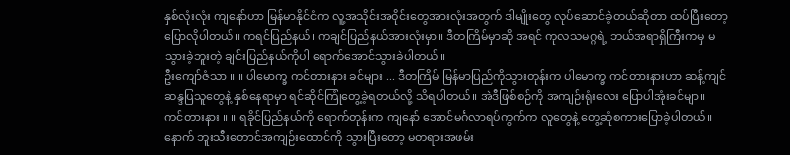နှစ်လုံးလုံး ကျနော်ဟာ မြန်မာနိုင်ငံက လူ့အသိုင်းအဝိုင်းတွေအားလုံးအတွက် ဒါမျိုးတွေ လုပ်ဆောင်ခဲ့တယ်ဆိုတာ ထပ်ပြီးတော့ ပြောလိုပါတယ်။ ကရင်ပြည်နယ်၊ ကချင်ပြည်နယ်အားလုံးမှာ။ ဒီတကြိမ်မှာဆို အရင် ကုလသမဂ္ဂရဲ့ ဘယ်အရာရှိကြီးကမှ မသွားခဲ့ဘူးတဲ့ ချင်းပြည်နယ်ကိုပါ ရောက်အောင်သွားခဲပါတယ်။
ဦးကျော်ဇံသာ ။ ။ ပါမောက္ခ ကင်တားနား ခင်များ ... ဒီတကြိမ် မြန်မာပြည်ကိုသွားတုန်းက ပါမောက္ခ ကင်တားနားဟာ ဆန့်ကျင်ဆန္ဒပြသူတွေနဲ့ နှစ်နေရာမှာ ရင်ဆိုင်ကြုံတွေ့ခဲ့ရတယ်လို့ သိရပါတယ်။ အဲဒီဖြစ်စဉ်ကို အကျဉ်းရုံးလေး ပြောပါအုံးခင်မျာ။
ကင်တားနား ။ ။ ရခိုင်ပြည်နယ်ကို ရောက်တုန်းက ကျနော် အောင်မင်္ဂလာရပ်ကွက်က လူတွေနဲ့ တွေ့ဆုံစကားပြောခဲ့ပါတယ်။ နောက် ဘူးသီးတောင်အကျဉ်းထောင်ကို သွားပြီးတော့ မတရားအဖမ်း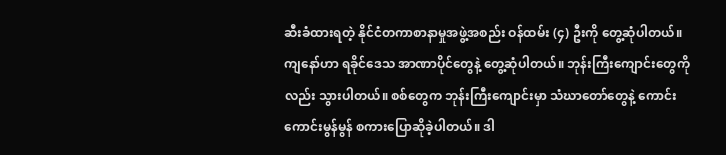ဆီးခံထားရတဲ့ နိုင်ငံတကာစာနာမှုအဖွဲ့အစည်း ဝန်ထမ်း (၄) ဦးကို တွေ့ဆုံပါတယ်။ ကျနော်ဟာ ရခိုင်ဒေသ အာဏာပိုင်တွေနဲ့ တွေ့ဆုံပါတယ်။ ဘုန်းကြီးကျောင်းတွေကိုလည်း သွားပါတယ်။ စစ်တွေက ဘုန်းကြီးကျောင်းမှာ သံဃာတော်တွေနဲ့ ကောင်းကောင်းမွန်မွန် စကားပြောဆိုခဲ့ပါတယ်။ ဒါ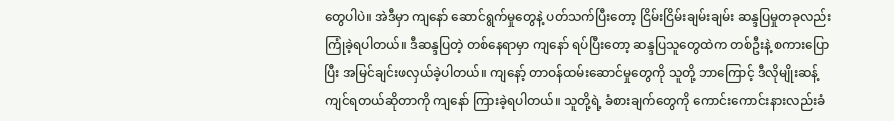တွေပါပဲ။ အဲဒီမှာ ကျနော် ဆောင်ရွက်မှုတွေနဲ့ ပတ်သက်ပြီးတော့ ငြိမ်းငြိမ်းချမ်းချမ်း ဆန္ဒပြမှုတခုလည်း ကြုံခဲ့ရပါတယ်။ ဒီဆန္ဒပြတဲ့ တစ်နေရာမှာ ကျနော် ရပ်ပြီးတော့ ဆန္ဒပြသူတွေထဲက တစ်ဦးနဲ့ စကားပြောပြီး အမြင်ချင်းဖလှယ်ခဲ့ပါတယ်။ ကျနော့် တာဝန်ထမ်းဆောင်မှုတွေကို သူတို့ ဘာကြောင့် ဒီလိုမျိုးဆန့်ကျင်ရတယ်ဆိုတာကို ကျနော် ကြားခဲ့ရပါတယ်။ သူတို့ရဲ့ ခံစားချက်တွေကို ကောင်းကောင်းနားလည်းခံ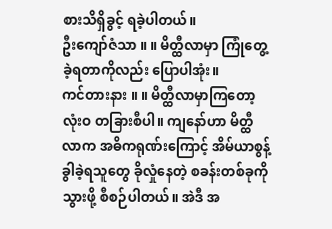စားသိရှိခွင့် ရခဲ့ပါတယ်။
ဦးကျော်ဇံသာ ။ ။ မိတ္ထီလာမှာ ကြုံတွေ့ခဲ့ရတာကိုလည်း ပြောပါအုံး။
ကင်တားနား ။ ။ မိတ္ထီလာမှာကြတော့ လုံးဝ တခြားစီပါ။ ကျနော်ဟာ မိတ္ထီလာက အဓိကရုဏ်းကြောင့် အိမ်ယာစွန့်ခွါခဲ့ရသူတွေ ခိုလှုံနေတဲ့ စခန်းတစ်ခုကိုသွားဖို့ စီစဉ်ပါတယ်။ အဲဒီ အ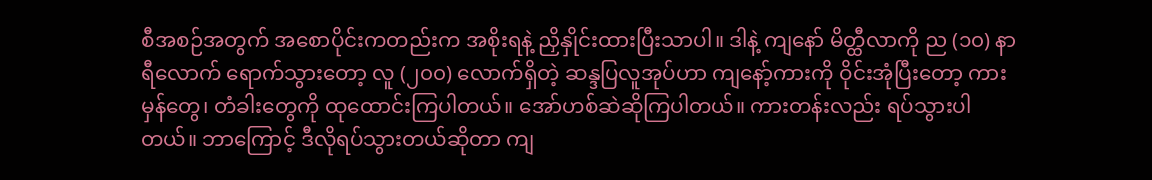စီအစဉ်အတွက် အစောပိုင်းကတည်းက အစိုးရနဲ့ ညှိနှိုင်းထားပြီးသာပါ။ ဒါနဲ့ ကျနော် မိတ္ထီလာကို ည (၁၀) နာရီလောက် ရောက်သွားတော့ လူ (၂၀၀) လောက်ရှိတဲ့ ဆန္ဒပြလူအုပ်ဟာ ကျနော့်ကားကို ဝိုင်းအုံပြီးတော့ ကားမှန်တွေ၊ တံခါးတွေကို ထုထောင်းကြပါတယ်။ အော်ဟစ်ဆဲဆိုကြပါတယ်။ ကားတန်းလည်း ရပ်သွားပါတယ်။ ဘာကြောင့် ဒီလိုရပ်သွားတယ်ဆိုတာ ကျ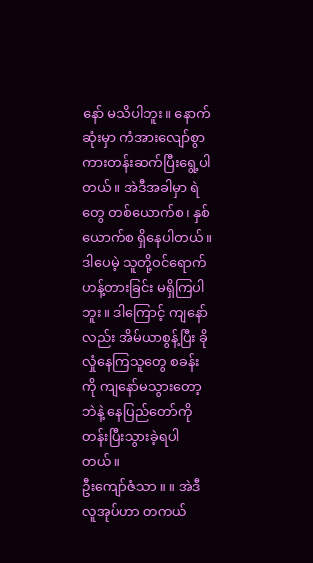နော် မသိပါဘူး။ နောက်ဆုံးမှာ ကံအားလျော်စွာ ကားတန်းဆက်ပြီးရွေ့ပါတယ်။ အဲဒီအခါမှာ ရဲတွေ တစ်ယောက်စ၊ နှစ်ယောက်စ ရှိနေပါတယ်။ ဒါပေမဲ့ သူတို့ဝင်ရောက် ဟန့်တားခြင်း မရှိကြပါဘူး။ ဒါကြောင့် ကျနော်လည်း အိမ်ယာစွန့်ပြီး ခိုလှုံနေကြသူတွေ စခန်းကို ကျနော်မသွားတော့ဘဲနဲ့ နေပြည်တော်ကို တန်းပြီးသွားခဲ့ရပါတယ်။
ဦးကျော်ဇံသာ ။ ။ အဲဒီ လူအုပ်ဟာ တကယ်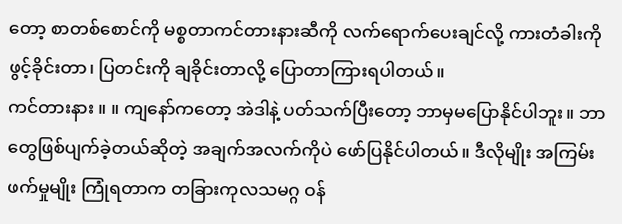တော့ စာတစ်စောင်ကို မစ္စတာကင်တားနားဆီကို လက်ရောက်ပေးချင်လို့ ကားတံခါးကို ဖွင့်ခိုင်းတာ၊ ပြတင်းကို ချခိုင်းတာလို့ ပြောတာကြားရပါတယ်။
ကင်တားနား ။ ။ ကျနော်ကတော့ အဲဒါနဲ့ ပတ်သက်ပြီးတော့ ဘာမှမပြောနိုင်ပါဘူး။ ဘာတွေဖြစ်ပျက်ခဲ့တယ်ဆိုတဲ့ အချက်အလက်ကိုပဲ ဖော်ပြနိုင်ပါတယ်။ ဒီလိုမျိုး အကြမ်းဖက်မှုမျိုး ကြုံရတာက တခြားကုလသမဂ္ဂ ဝန်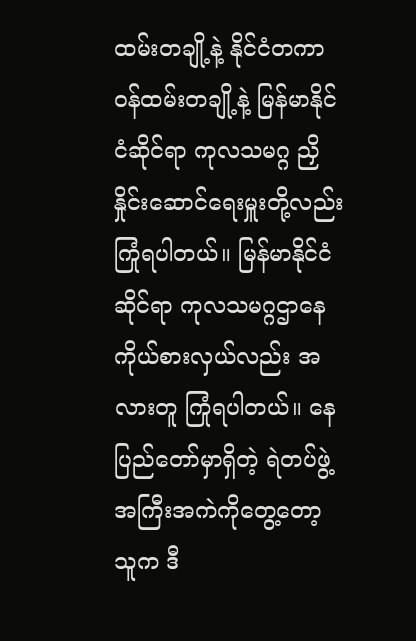ထမ်းတချို့နဲ့ နိုင်ငံတကာဝန်ထမ်းတချို့နဲ့ မြန်မာနိုင်ငံဆိုင်ရာ ကုလသမဂ္ဂ ညှိနှိုင်းဆောင်ရေးမှူးတို့လည်း ကြုံရပါတယ်။ မြန်မာနိုင်ငံဆိုင်ရာ ကုလသမဂ္ဂဌာနေ ကိုယ်စားလှယ်လည်း အလားတူ ကြုံရပါတယ်။ နေပြည်တော်မှာရှိတဲ့ ရဲတပ်ဖွဲ့အကြီးအကဲကိုတွေ့တော့ သူက ဒီ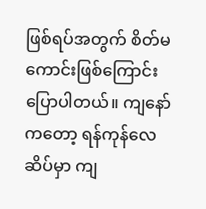ဖြစ်ရပ်အတွက် စိတ်မကောင်းဖြစ်ကြောင်း ပြောပါတယ်။ ကျနော်ကတော့ ရန်ကုန်လေဆိပ်မှာ ကျ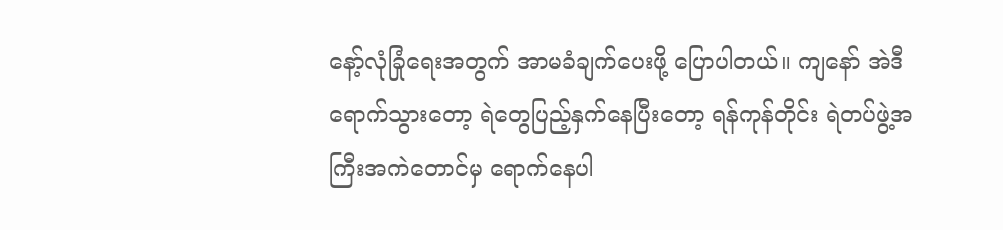နော့်လုံခြုံရေးအတွက် အာမခံချက်ပေးဖို့ ပြောပါတယ်။ ကျနော် အဲဒီရောက်သွားတော့ ရဲတွေပြည့်နှက်နေပြီးတော့ ရန်ကုန်တိုင်း ရဲတပ်ဖွဲ့အကြီးအကဲတောင်မှ ရောက်နေပါ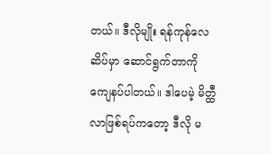တယ်။ ဒီလိုမျိုး ရန်ကုန်လေဆိပ်မှာ ဆောင်ရွက်တာကို ကျေနပ်ပါတယ်။ ဒါပေမဲ့ မိတ္ထီလာဖြစ်ရပ်ကတော့ ဒီလို မ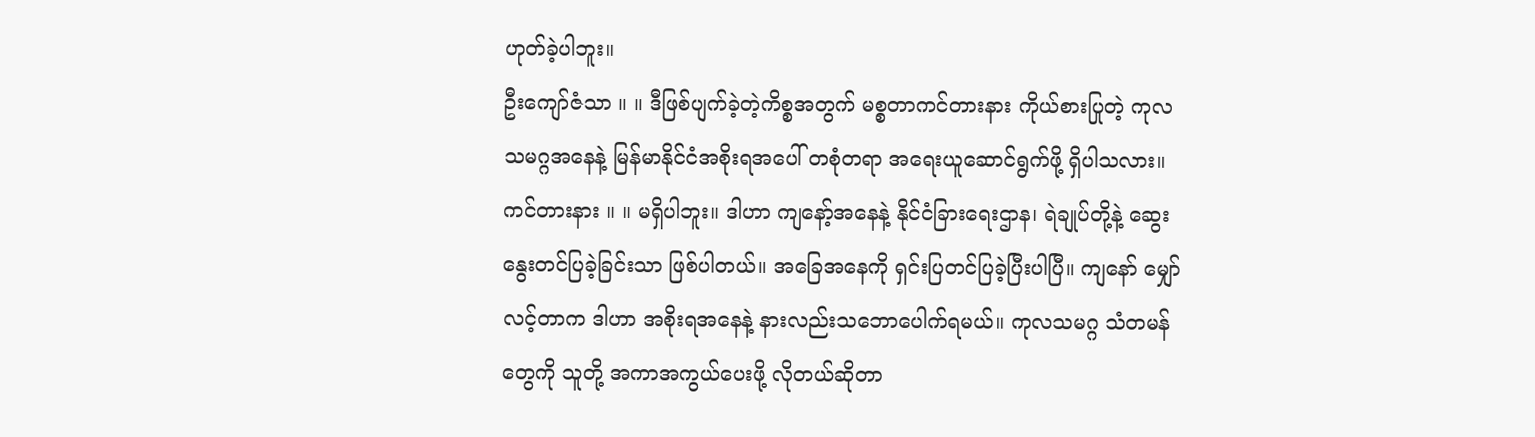ဟုတ်ခဲ့ပါဘူး။
ဦးကျော်ဇံသာ ။ ။ ဒီဖြစ်ပျက်ခဲ့တဲ့ကိစ္စအတွက် မစ္စတာကင်တားနား ကိုယ်စားပြုတဲ့ ကုလသမဂ္ဂအနေနဲ့ မြန်မာနိုင်ငံအစိုးရအပေါ် တစုံတရာ အရေးယူဆောင်ရွက်ဖို့ ရှိပါသလား။
ကင်တားနား ။ ။ မရှိပါဘူး။ ဒါဟာ ကျနော့်အနေနဲ့ နိုင်ငံခြားရေးဌာန၊ ရဲချုပ်တို့နဲ့ ဆွေးနွေးတင်ပြခဲ့ခြင်းသာ ဖြစ်ပါတယ်။ အခြေအနေကို ရှင်းပြတင်ပြခဲ့ပြီးပါပြီ။ ကျနော် မျှော်လင့်တာက ဒါဟာ အစိုးရအနေနဲ့ နားလည်းသဘောပေါက်ရမယ်။ ကုလသမဂ္ဂ သံတမန်တွေကို သူတို့ အကာအကွယ်ပေးဖို့ လိုတယ်ဆိုတာ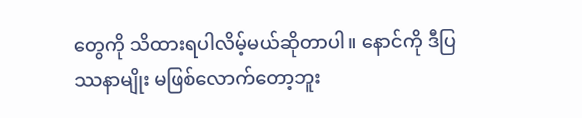တွေကို သိထားရပါလိမ့်မယ်ဆိုတာပါ။ နောင်ကို ဒီပြဿနာမျိုး မဖြစ်လောက်တော့ဘူး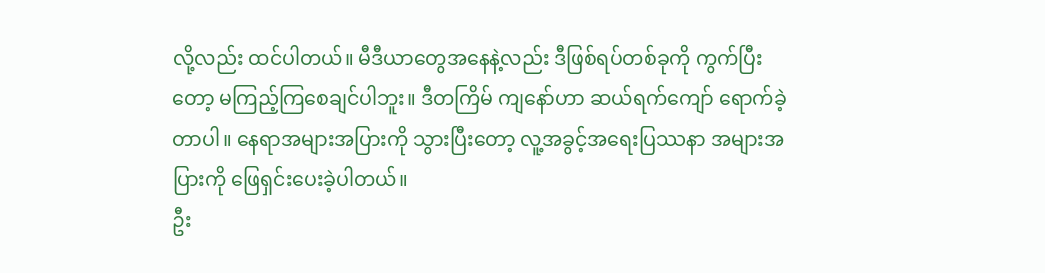လို့လည်း ထင်ပါတယ်။ မီဒီယာတွေအနေနဲ့လည်း ဒီဖြစ်ရပ်တစ်ခုကို ကွက်ပြီးတော့ မကြည့်ကြစေချင်ပါဘူး။ ဒီတကြိမ် ကျနော်ဟာ ဆယ်ရက်ကျော် ရောက်ခဲ့တာပါ။ နေရာအများအပြားကို သွားပြီးတော့ လူ့အခွင့်အရေးပြဿနာ အများအပြားကို ဖြေရှင်းပေးခဲ့ပါတယ်။
ဦး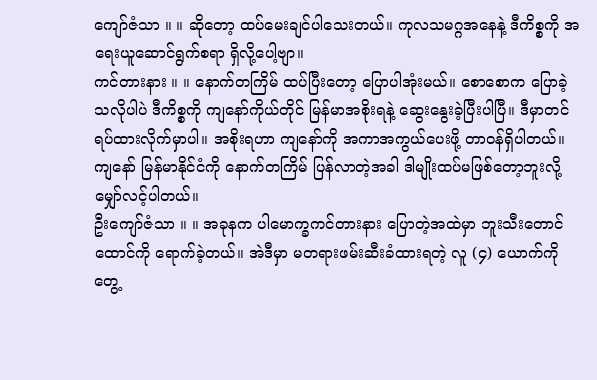ကျော်ဇံသာ ။ ။ ဆိုတော့ ထပ်မေးချင်ပါသေးတယ်။ ကုလသမဂ္ဂအနေနဲ့ ဒီကိစ္စကို အရေးယူဆောင်ရွက်စရာ ရှိလို့ပေါ့ဗျာ။
ကင်တားနား ။ ။ နောက်တကြိမ် ထပ်ပြီးတော့ ပြောပါအုံးမယ်။ စောစောက ပြောခဲ့သလိုပါပဲ ဒီကိစ္စကို ကျနော်ကိုယ်တိုင် မြန်မာအစိုးရနဲ့ ဆွေးနွေးခဲ့ပြီးပါပြီ။ ဒီမှာတင် ရပ်ထားလိုက်မှာပါ။ အစိုးရဟာ ကျနော်ကို အကာအကွယ်ပေးဖို့ တာဝန်ရှိပါတယ်။ ကျနော် မြန်မာနိုင်ငံကို နောက်တကြိမ် ပြန်လာတဲ့အခါ ဒါမျိုးထပ်မဖြစ်တော့ဘူးလို့ မျှော်လင့်ပါတယ်။
ဦးကျော်ဇံသာ ။ ။ အခုနက ပါမောက္ခကင်တားနား ပြောတဲ့အထဲမှာ ဘူးသီးတောင်ထောင်ကို ရောက်ခဲ့တယ်။ အဲဒီမှာ မတရားဖမ်းဆီးခံထားရတဲ့ လူ (၄) ယောက်ကို တွေ့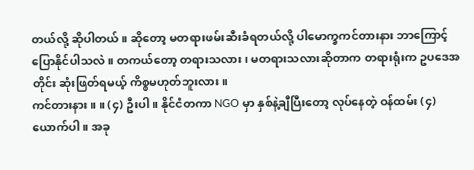တယ်လို့ ဆိုပါတယ်။ ဆိုတော့ မတရားဖမ်းဆီးခံရတယ်လို့ ပါမောက္ခကင်တားနား ဘာကြောင့် ပြောနိုင်ပါသလဲ။ တကယ်တော့ တရားသလား၊ မတရားသလားဆိုတာက တရားရုံးက ဥပဒေအတိုင်း ဆုံးဖြတ်ရမယ့် ကိစ္စမဟုတ်ဘူးလား။
ကင်တားနား ။ ။ (၄) ဦးပါ။ နိုင်ငံတကာ NGO မှာ နှစ်နဲ့ချီပြီးတော့ လုပ်နေတဲ့ ဝန်ထမ်း (၄) ယောက်ပါ။ အခု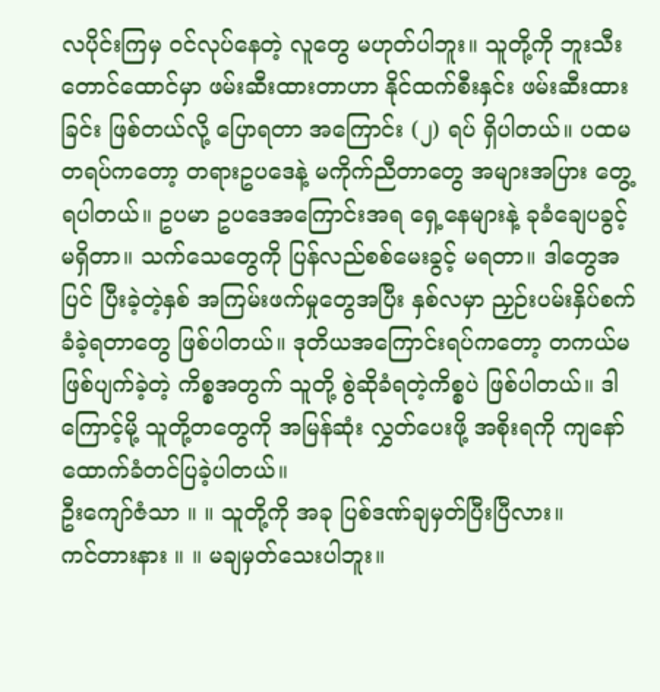လပိုင်းကြမှ ဝင်လုပ်နေတဲ့ လူတွေ မဟုတ်ပါဘူး။ သူတို့ကို ဘူးသီးတောင်ထောင်မှာ ဖမ်းဆီးထားတာဟာ နိုင်ထက်စီးနှင်း ဖမ်းဆီးထားခြင်း ဖြစ်တယ်လို့ ပြောရတာ အကြောင်း (၂) ရပ် ရှိပါတယ်။ ပထမတရပ်ကတော့ တရားဥပဒေနဲ့ မကိုက်ညီတာတွေ အများအပြား တွေ့ရပါတယ်။ ဥပမာ ဥပဒေအကြောင်းအရ ရှေ့နေများနဲ့ ခုခံချေပခွင့် မရှိတာ။ သက်သေတွေကို ပြန်လည်စစ်မေးခွင့် မရတာ။ ဒါတွေအပြင် ပြီးခဲ့တဲ့နှစ် အကြမ်းဖက်မှုတွေအပြီး နှစ်လမှာ ညှဉ်းပမ်းနှိပ်စက်ခံခဲ့ရတာတွေ ဖြစ်ပါတယ်။ ဒုတိယအကြောင်းရပ်ကတော့ တကယ်မဖြစ်ပျက်ခဲ့တဲ့ ကိစ္စအတွက် သူတို့ စွဲဆိုခံရတဲ့ကိစ္စပဲ ဖြစ်ပါတယ်။ ဒါကြောင့်မို့ သူတို့တတွေကို အမြန်ဆုံး လွှတ်ပေးဖို့ အစိုးရကို ကျနော် ထောက်ခံတင်ပြခဲ့ပါတယ်။
ဦးကျော်ဇံသာ ။ ။ သူတို့ကို အခု ပြစ်ဒဏ်ချမှတ်ပြီးပြီလား။
ကင်တားနား ။ ။ မချမှတ်သေးပါဘူး။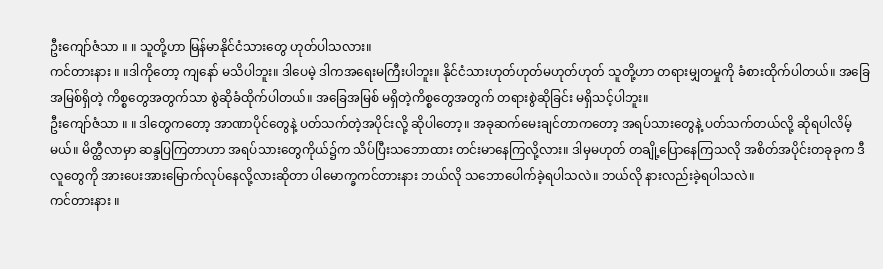ဦးကျော်ဇံသာ ။ ။ သူတို့ဟာ မြန်မာနိုင်ငံသားတွေ ဟုတ်ပါသလား။
ကင်တားနား ။ ။ဒါကိုတော့ ကျနော် မသိပါဘူး။ ဒါပေမဲ့ ဒါကအရေးမကြီးပါဘူး။ နိုင်ငံသားဟုတ်ဟုတ်မဟုတ်ဟုတ် သူတို့ဟာ တရားမျှတမှုကို ခံစားထိုက်ပါတယ်။ အခြေအမြစ်ရှိတဲ့ ကိစ္စတွေအတွက်သာ စွဲဆိုခံထိုက်ပါတယ်။ အခြေအမြစ် မရှိတဲ့ကိစ္စတွေအတွက် တရားစွဲဆိုခြင်း မရှိသင့်ပါဘူး။
ဦးကျော်ဇံသာ ။ ။ ဒါတွေကတော့ အာဏာပိုင်တွေနဲ့ ပတ်သက်တဲ့အပိုင်းလို့ ဆိုပါတော့။ အခုဆက်မေးချင်တာကတော့ အရပ်သားတွေနဲ့ ပတ်သက်တယ်လို့ ဆိုရပါလိမ့်မယ်။ မိတ္ထီလာမှာ ဆန္ဒပြကြတာဟာ အရပ်သားတွေကိုယ်၌က သိပ်ပြီးသဘောထား တင်းမာနေကြလို့လား။ ဒါမှမဟုတ် တချို့ပြောနေကြသလို အစိတ်အပိုင်းတခုခုက ဒီလူတွေကို အားပေးအားမြောက်လုပ်နေလို့လားဆိုတာ ပါမောက္ခကင်တားနား ဘယ်လို သဘောပေါက်ခဲ့ရပါသလဲ။ ဘယ်လို နားလည်းခဲ့ရပါသလဲ။
ကင်တားနား ။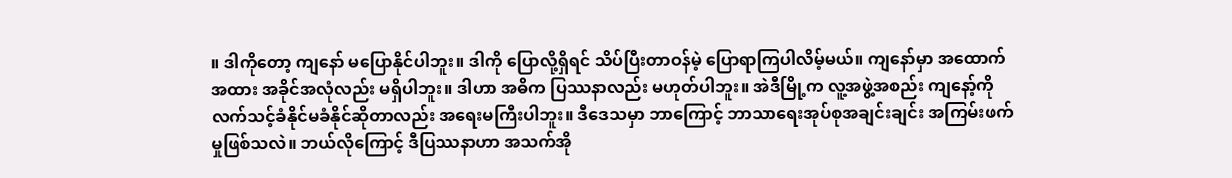။ ဒါကိုတော့ ကျနော် မပြောနိုင်ပါဘူး။ ဒါကို ပြောလို့ရှိရင် သိပ်ပြီးတာဝန်မဲ့ ပြောရာကြပါလိမ့်မယ်။ ကျနော်မှာ အထောက်အထား အခိုင်အလုံလည်း မရှိပါဘူး။ ဒါဟာ အဓိက ပြဿနာလည်း မဟုတ်ပါဘူး။ အဲဒီမြို့က လူ့အဖွဲ့အစည်း ကျနော့်ကို လက်သင့်ခံနိုင်မခံနိုင်ဆိုတာလည်း အရေးမကြီးပါဘူး။ ဒီဒေသမှာ ဘာကြောင့် ဘာသာရေးအုပ်စုအချင်းချင်း အကြမ်းဖက်မှုဖြစ်သလဲ။ ဘယ်လိုကြောင့် ဒီပြဿနာဟာ အသက်အို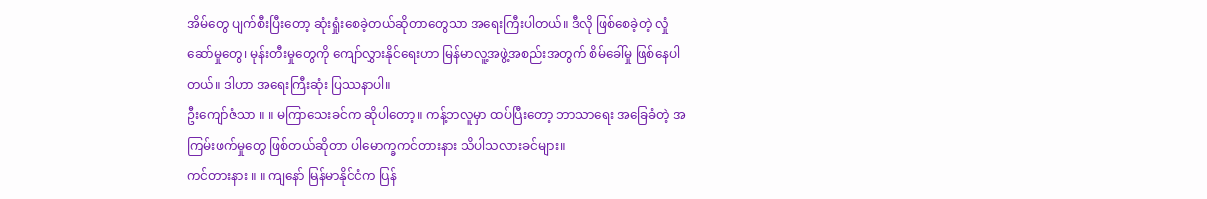အိမ်တွေ ပျက်စီးပြီးတော့ ဆုံးရှုံးစေခဲ့တယ်ဆိုတာတွေသာ အရေးကြီးပါတယ်။ ဒီလို ဖြစ်စေခဲ့တဲ့ လှုံဆော်မှုတွေ၊ မုန်းတီးမှုတွေကို ကျော်လွှားနိုင်ရေးဟာ မြန်မာလူ့အဖွဲ့အစည်းအတွက် စိမ်ခေါ်မှု ဖြစ်နေပါတယ်။ ဒါဟာ အရေးကြီးဆုံး ပြဿနာပါ။
ဦးကျော်ဇံသာ ။ ။ မကြာသေးခင်က ဆိုပါတော့။ ကန့်ဘလူမှာ ထပ်ပြီးတော့ ဘာသာရေး အခြေခံတဲ့ အကြမ်းဖက်မှုတွေ ဖြစ်တယ်ဆိုတာ ပါမောက္ခကင်တားနား သိပါသလားခင်များ။
ကင်တားနား ။ ။ ကျနော် မြန်မာနိုင်ငံက ပြန်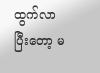ထွက်လာပြီးတော့ မ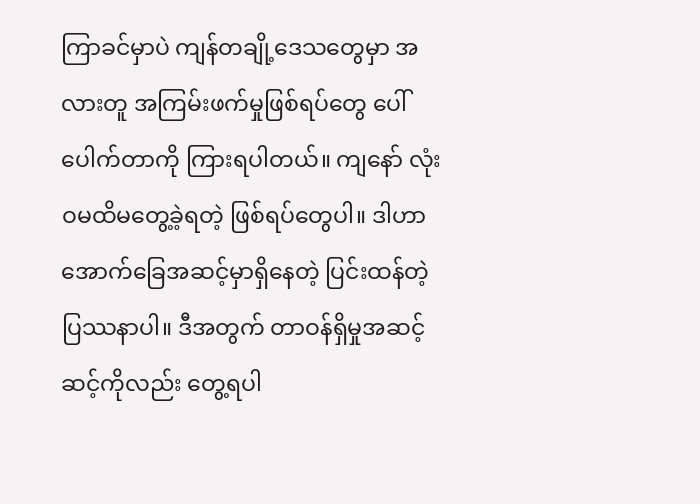ကြာခင်မှာပဲ ကျန်တချို့ဒေသတွေမှာ အလားတူ အကြမ်းဖက်မှုဖြစ်ရပ်တွေ ပေါ်ပေါက်တာကို ကြားရပါတယ်။ ကျနော် လုံးဝမထိမတွေ့ခဲ့ရတဲ့ ဖြစ်ရပ်တွေပါ။ ဒါဟာ အောက်ခြေအဆင့်မှာရှိနေတဲ့ ပြင်းထန်တဲ့ ပြဿနာပါ။ ဒီအတွက် တာဝန်ရှိမှုအဆင့်ဆင့်ကိုလည်း တွေ့ရပါ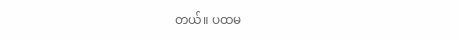တယ်။ ပထမ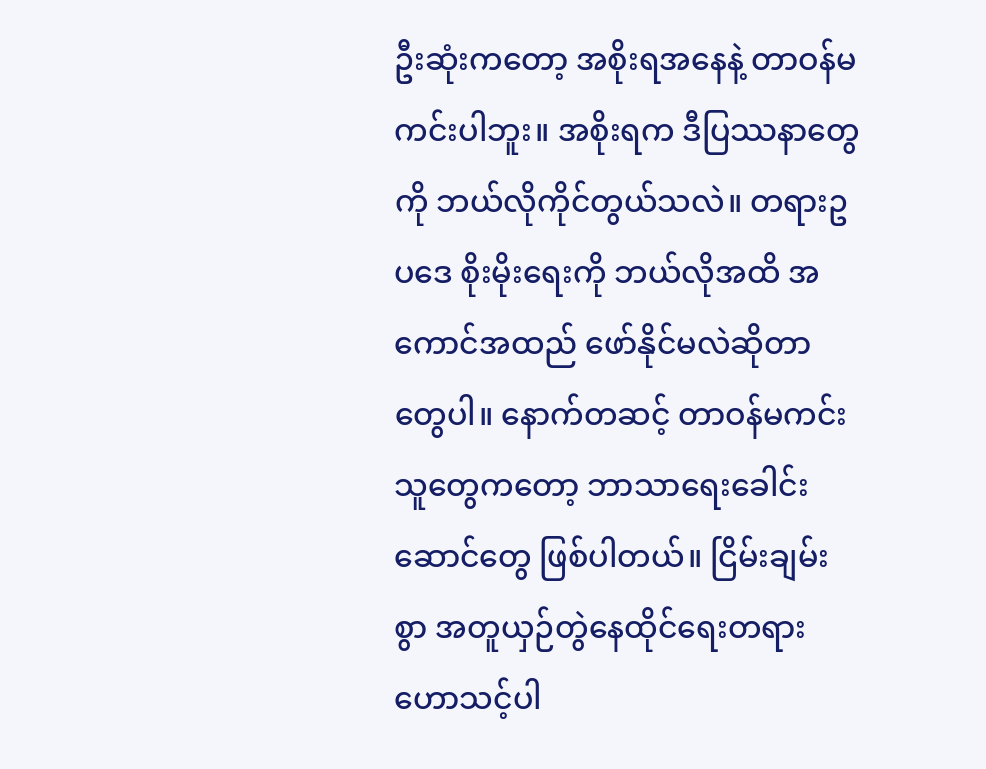ဦးဆုံးကတော့ အစိုးရအနေနဲ့ တာဝန်မကင်းပါဘူး။ အစိုးရက ဒီပြဿနာတွေကို ဘယ်လိုကိုင်တွယ်သလဲ။ တရားဥပဒေ စိုးမိုးရေးကို ဘယ်လိုအထိ အကောင်အထည် ဖော်နိုင်မလဲဆိုတာတွေပါ။ နောက်တဆင့် တာဝန်မကင်းသူတွေကတော့ ဘာသာရေးခေါင်းဆောင်တွေ ဖြစ်ပါတယ်။ ငြိမ်းချမ်းစွာ အတူယှဉ်တွဲနေထိုင်ရေးတရား ဟောသင့်ပါ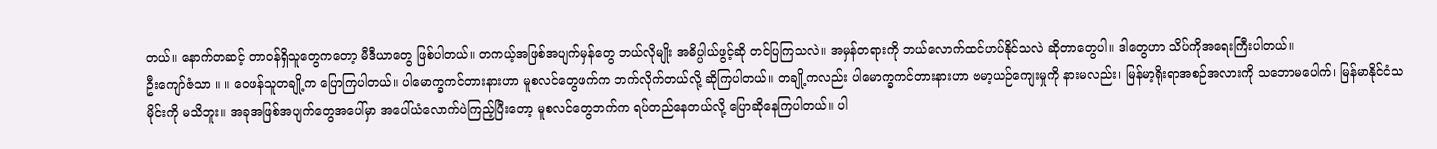တယ်။ နောက်တဆင့် တာဝန်ရှိသူတွေကတော့ မီဒီယာတွေ ဖြစ်ပါတယ်။ တကယ့်အဖြစ်အပျက်မှန်တွေ ဘယ်လိုမျိုး အဓိပ္ပါယ်ဖွင့်ဆို တင်ပြကြသလဲ။ အမှန်တရားကို ဘယ်လောက်ထင်ဟပ်နိုင်သလဲ ဆိုတာတွေပါ။ ဒါတွေဟာ သိပ်ကိုအရေးကြီးပါတယ်။
ဦးကျော်ဇံသာ ။ ။ ဝေဖန်သူတချို့က ပြောကြပါတယ်။ ပါမောက္ခကင်တားနားဟာ မူစလင်တွေဖက်က ဘက်လိုက်တယ်လို့ ဆိုကြပါတယ်။ တချို့ကလည်း ပါမောက္ခကင်တားနားဟာ ဗမာ့ယဉ်ကျေးမှုကို နားမလည်း၊ မြန်မာ့ရိုးရာအစဉ်အလားကို သဘောမပေါက်၊ မြန်မာနိုင်ငံသမိုင်းကို မသိဘူး။ အခုအဖြစ်အပျက်တွေအပေါ်မှာ အပေါ်ယံလောက်ပဲကြည့်ပြီးတော့ မူစလင်တွေဘက်က ရပ်တည်နေတယ်လို့ ပြောဆိုနေကြပါတယ်။ ပါ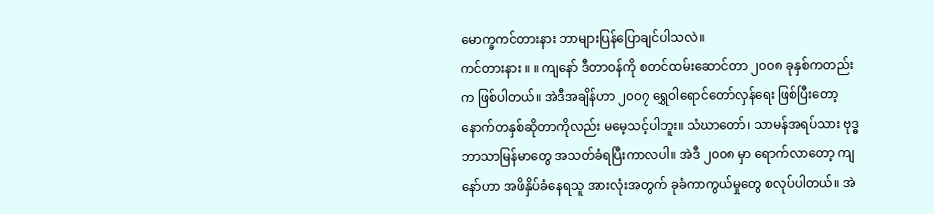မောက္ခကင်တားနား ဘာများပြန်ပြောချင်ပါသလဲ။
ကင်တားနား ။ ။ ကျနော် ဒီတာဝန်ကို စတင်ထမ်းဆောင်တာ ၂၀၀၈ ခုနှစ်ကတည်းက ဖြစ်ပါတယ်။ အဲဒီအချိန်ဟာ ၂၀၀၇ ရွှေဝါရောင်တော်လှန်ရေး ဖြစ်ပြီးတော့ နောက်တနှစ်ဆိုတာကိုလည်း မမေ့သင့်ပါဘူး။ သံဃာတော်၊ သာမန်အရပ်သား ဗုဒ္ဓဘာသာမြန်မာတွေ အသတ်ခံရပြီးကာလပါ။ အဲဒီ ၂၀၀၈ မှာ ရောက်လာတော့ ကျနော်ဟာ အဖိနှိပ်ခံနေရသူ အားလုံးအတွက် ခုခံကာကွယ်မှုတွေ စလုပ်ပါတယ်။ အဲ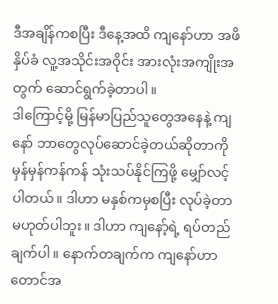ဒီအချိန်ကစပြီး ဒီနေ့အထိ ကျနော်ဟာ အဖိနှိပ်ခံ လူ့အသိုင်းအဝိုင်း အားလုံးအကျိုးအတွက် ဆောင်ရွက်ခဲ့တာပါ။
ဒါကြောင့်မို့ မြန်မာပြည်သူတွေအနေနဲ့ ကျနော် ဘာတွေလုပ်ဆောင်ခဲ့တယ်ဆိုတာကို မှန်မှန်ကန်ကန် သုံးသပ်နိုင်ကြဖို့ မျှော်လင့်ပါတယ်။ ဒါဟာ မနှစ်ကမှစပြီး လုပ်ခဲ့တာ မဟုတ်ပါဘူး။ ဒါဟာ ကျနော့်ရဲ့ ရပ်တည်ချက်ပါ။ နောက်တချက်က ကျနော်ဟာ တောင်အ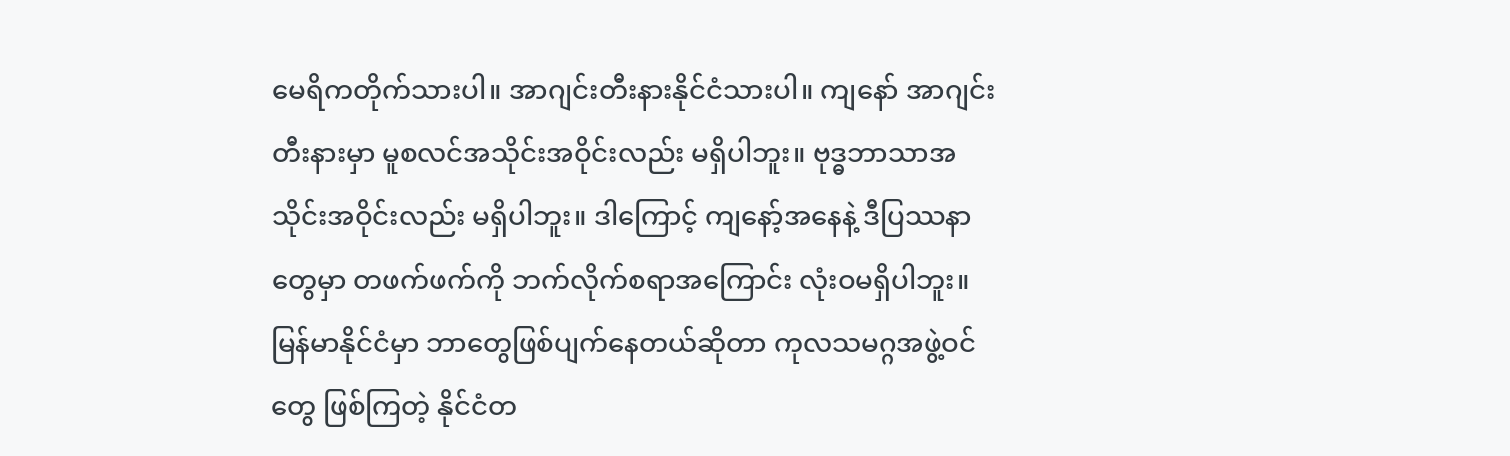မေရိကတိုက်သားပါ။ အာဂျင်းတီးနားနိုင်ငံသားပါ။ ကျနော် အာဂျင်းတီးနားမှာ မူစလင်အသိုင်းအဝိုင်းလည်း မရှိပါဘူး။ ဗုဒ္ဓဘာသာအသိုင်းအဝိုင်းလည်း မရှိပါဘူး။ ဒါကြောင့် ကျနော့်အနေနဲ့ ဒီပြဿနာတွေမှာ တဖက်ဖက်ကို ဘက်လိုက်စရာအကြောင်း လုံးဝမရှိပါဘူး။ မြန်မာနိုင်ငံမှာ ဘာတွေဖြစ်ပျက်နေတယ်ဆိုတာ ကုလသမဂ္ဂအဖွဲ့ဝင်တွေ ဖြစ်ကြတဲ့ နိုင်ငံတ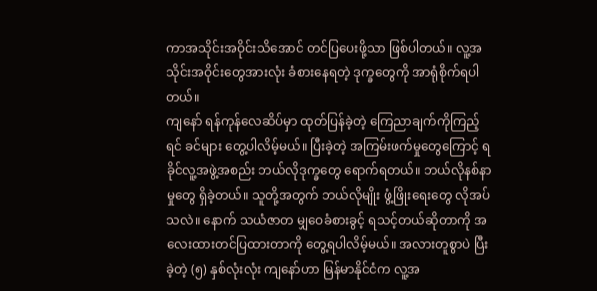ကာအသိုင်းအဝိုင်းသိအောင် တင်ပြပေးဖို့သာ ဖြစ်ပါတယ်။ လူ့အသိုင်းအဝိုင်းတွေအားလုံး ခံစားနေရတဲ့ ဒုက္ခတွေကို အာရုံစိုက်ရပါတယ်။
ကျနော် ရန်ကုန်လေဆိပ်မှာ ထုတ်ပြန်ခဲ့တဲ့ ကြေညာချက်ကိုကြည့်ရင် ခင်များ တွေ့ပါလိမ့်မယ်။ ပြီးခဲ့တဲ့ အကြမ်းဖက်မှုတွေကြောင့် ရခိုင်လူ့အဖွဲ့အစည်း ဘယ်လိုဒုက္ခတွေ ရောက်ရတယ်။ ဘယ်လိုနစ်နာမှုတွေ ရှိခဲ့တယ်။ သူတို့အတွက် ဘယ်လိုမျိုး ဖွံ့ဖြိုးရေးတွေ လိုအပ်သလဲ။ နောက် သယံဇာတ မျှဝေခံစားခွင့် ရသင့်တယ်ဆိုတာကို အလေးထားတင်ပြထားတာကို တွေ့ရပါလိမ့်မယ်။ အလားတူစွာပဲ ပြီးခဲ့တဲ့ (၅) နှစ်လုံးလုံး ကျနော်ဟာ မြန်မာနိုင်ငံက လူ့အ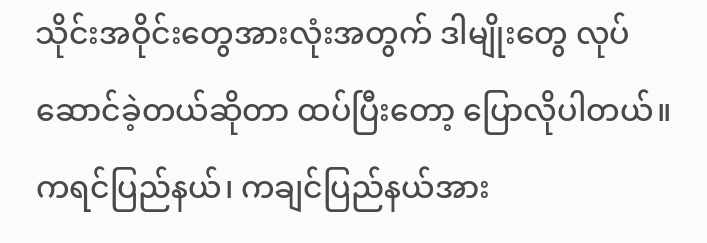သိုင်းအဝိုင်းတွေအားလုံးအတွက် ဒါမျိုးတွေ လုပ်ဆောင်ခဲ့တယ်ဆိုတာ ထပ်ပြီးတော့ ပြောလိုပါတယ်။ ကရင်ပြည်နယ်၊ ကချင်ပြည်နယ်အား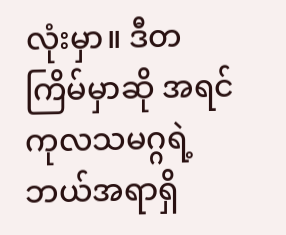လုံးမှာ။ ဒီတကြိမ်မှာဆို အရင် ကုလသမဂ္ဂရဲ့ ဘယ်အရာရှိ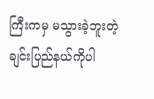ကြီးကမှ မသွားခဲ့ဘူးတဲ့ ချင်းပြည်နယ်ကိုပါ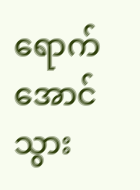ရောက်အောင်သွား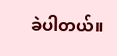ခဲပါတယ်။